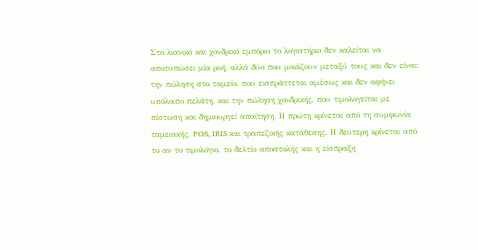Στο λιανικό και χονδρικό εμπόριο το λογιστήριο δεν καλείται να αποτυπώσει μία ροή, αλλά δύο που μοιάζουν μεταξύ τους και δεν είναι: την πώληση στο ταμείο, που εισπράττεται αμέσως και δεν αφήνει υπόλοιπο πελάτη, και την πώληση χονδρικής, που τιμολογείται με πίστωση και δημιουργεί απαίτηση. Η πρώτη κρίνεται από τη συμφωνία ταμειακής, POS, IRIS και τραπεζικής κατάθεσης. Η δεύτερη κρίνεται από το αν το τιμολόγιο, το δελτίο αποστολής και η είσπραξη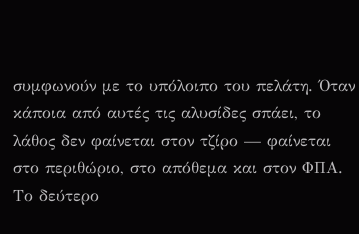συμφωνούν με το υπόλοιπο του πελάτη. Όταν κάποια από αυτές τις αλυσίδες σπάει, το λάθος δεν φαίνεται στον τζίρο — φαίνεται στο περιθώριο, στο απόθεμα και στον ΦΠΑ.
Το δεύτερο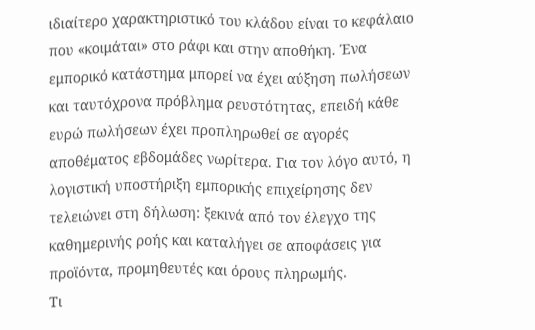ιδιαίτερο χαρακτηριστικό του κλάδου είναι το κεφάλαιο που «κοιμάται» στο ράφι και στην αποθήκη. Ένα εμπορικό κατάστημα μπορεί να έχει αύξηση πωλήσεων και ταυτόχρονα πρόβλημα ρευστότητας, επειδή κάθε ευρώ πωλήσεων έχει προπληρωθεί σε αγορές αποθέματος εβδομάδες νωρίτερα. Για τον λόγο αυτό, η λογιστική υποστήριξη εμπορικής επιχείρησης δεν τελειώνει στη δήλωση: ξεκινά από τον έλεγχο της καθημερινής ροής και καταλήγει σε αποφάσεις για προϊόντα, προμηθευτές και όρους πληρωμής.
Τι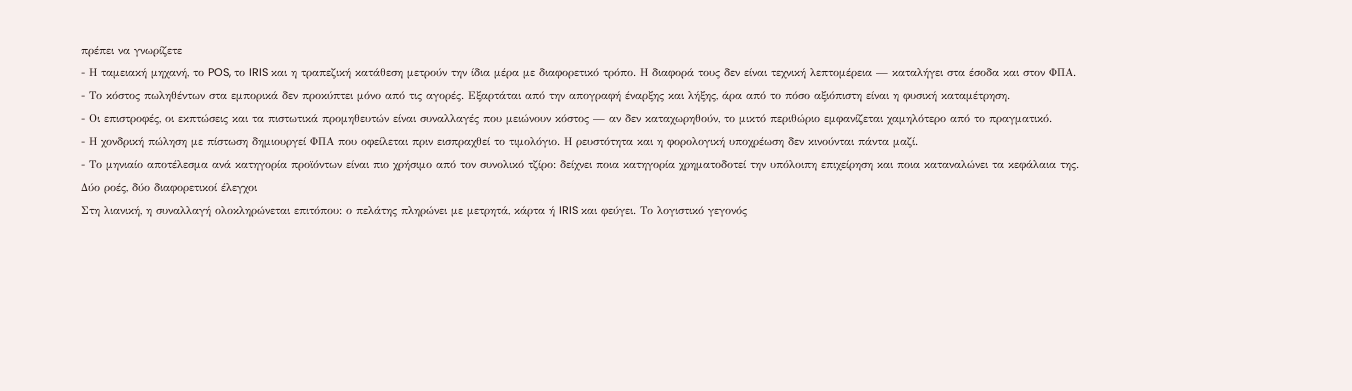πρέπει να γνωρίζετε
- Η ταμειακή μηχανή, το POS, το IRIS και η τραπεζική κατάθεση μετρούν την ίδια μέρα με διαφορετικό τρόπο. Η διαφορά τους δεν είναι τεχνική λεπτομέρεια — καταλήγει στα έσοδα και στον ΦΠΑ.
- Το κόστος πωληθέντων στα εμπορικά δεν προκύπτει μόνο από τις αγορές. Εξαρτάται από την απογραφή έναρξης και λήξης, άρα από το πόσο αξιόπιστη είναι η φυσική καταμέτρηση.
- Οι επιστροφές, οι εκπτώσεις και τα πιστωτικά προμηθευτών είναι συναλλαγές που μειώνουν κόστος — αν δεν καταχωρηθούν, το μικτό περιθώριο εμφανίζεται χαμηλότερο από το πραγματικό.
- Η χονδρική πώληση με πίστωση δημιουργεί ΦΠΑ που οφείλεται πριν εισπραχθεί το τιμολόγιο. Η ρευστότητα και η φορολογική υποχρέωση δεν κινούνται πάντα μαζί.
- Το μηνιαίο αποτέλεσμα ανά κατηγορία προϊόντων είναι πιο χρήσιμο από τον συνολικό τζίρο: δείχνει ποια κατηγορία χρηματοδοτεί την υπόλοιπη επιχείρηση και ποια καταναλώνει τα κεφάλαια της.
Δύο ροές, δύο διαφορετικοί έλεγχοι
Στη λιανική, η συναλλαγή ολοκληρώνεται επιτόπου: ο πελάτης πληρώνει με μετρητά, κάρτα ή IRIS και φεύγει. Το λογιστικό γεγονός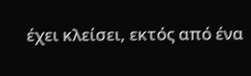έχει κλείσει, εκτός από ένα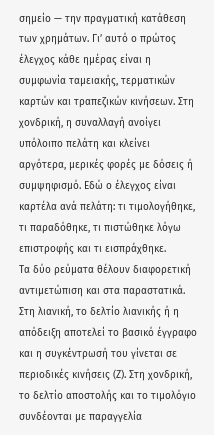σημείο — την πραγματική κατάθεση των χρημάτων. Γι’ αυτό ο πρώτος έλεγχος κάθε ημέρας είναι η συμφωνία ταμειακής, τερματικών καρτών και τραπεζικών κινήσεων. Στη χονδρική, η συναλλαγή ανοίγει υπόλοιπο πελάτη και κλείνει αργότερα, μερικές φορές με δόσεις ή συμψηφισμό. Εδώ ο έλεγχος είναι καρτέλα ανά πελάτη: τι τιμολογήθηκε, τι παραδόθηκε, τι πιστώθηκε λόγω επιστροφής και τι εισπράχθηκε.
Τα δύο ρεύματα θέλουν διαφορετική αντιμετώπιση και στα παραστατικά. Στη λιανική, το δελτίο λιανικής ή η απόδειξη αποτελεί το βασικό έγγραφο και η συγκέντρωσή του γίνεται σε περιοδικές κινήσεις (Ζ). Στη χονδρική, το δελτίο αποστολής και το τιμολόγιο συνδέονται με παραγγελία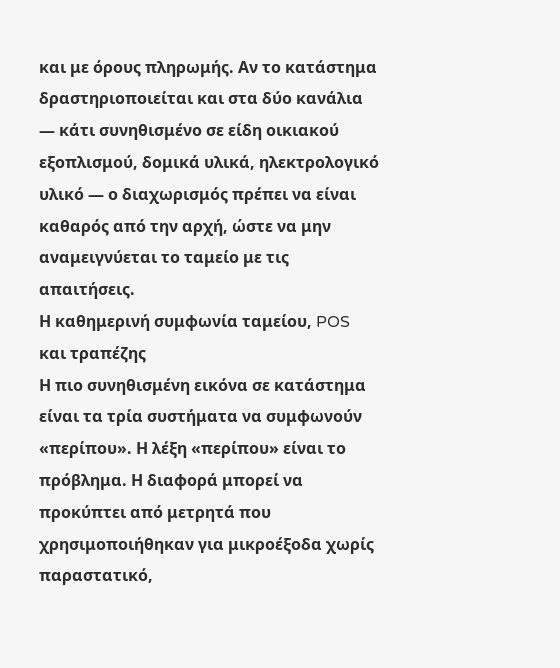και με όρους πληρωμής. Αν το κατάστημα δραστηριοποιείται και στα δύο κανάλια — κάτι συνηθισμένο σε είδη οικιακού εξοπλισμού, δομικά υλικά, ηλεκτρολογικό υλικό — ο διαχωρισμός πρέπει να είναι καθαρός από την αρχή, ώστε να μην αναμειγνύεται το ταμείο με τις απαιτήσεις.
Η καθημερινή συμφωνία ταμείου, POS και τραπέζης
Η πιο συνηθισμένη εικόνα σε κατάστημα είναι τα τρία συστήματα να συμφωνούν «περίπου». Η λέξη «περίπου» είναι το πρόβλημα. Η διαφορά μπορεί να προκύπτει από μετρητά που χρησιμοποιήθηκαν για μικροέξοδα χωρίς παραστατικό,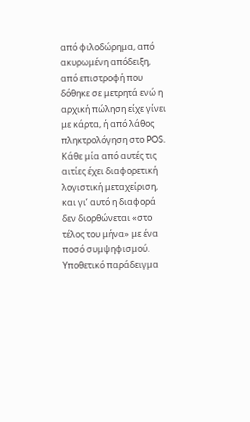από φιλοδώρημα, από ακυρωμένη απόδειξη, από επιστροφή που δόθηκε σε μετρητά ενώ η αρχική πώληση είχε γίνει με κάρτα, ή από λάθος πληκτρολόγηση στο POS. Κάθε μία από αυτές τις αιτίες έχει διαφορετική λογιστική μεταχείριση, και γι’ αυτό η διαφορά δεν διορθώνεται «στο τέλος του μήνα» με ένα ποσό συμψηφισμού.
Υποθετικό παράδειγμα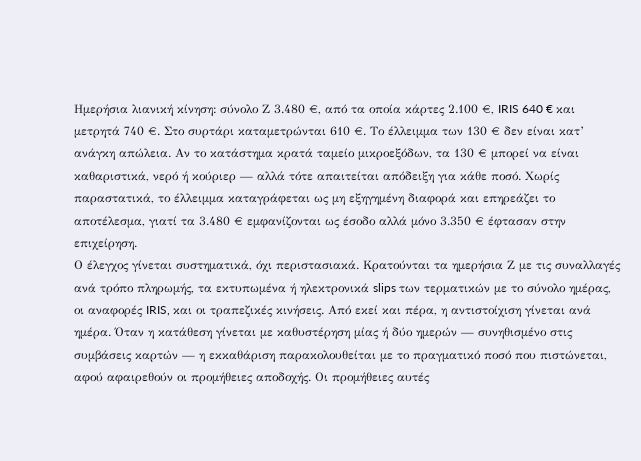Ημερήσια λιανική κίνηση: σύνολο Ζ 3.480 €, από τα οποία κάρτες 2.100 €, IRIS 640 € και μετρητά 740 €. Στο συρτάρι καταμετρώνται 610 €. Το έλλειμμα των 130 € δεν είναι κατ’ ανάγκη απώλεια. Αν το κατάστημα κρατά ταμείο μικροεξόδων, τα 130 € μπορεί να είναι καθαριστικά, νερό ή κούριερ — αλλά τότε απαιτείται απόδειξη για κάθε ποσό. Χωρίς παραστατικά, το έλλειμμα καταγράφεται ως μη εξηγημένη διαφορά και επηρεάζει το αποτέλεσμα, γιατί τα 3.480 € εμφανίζονται ως έσοδο αλλά μόνο 3.350 € έφτασαν στην επιχείρηση.
Ο έλεγχος γίνεται συστηματικά, όχι περιστασιακά. Κρατούνται τα ημερήσια Ζ με τις συναλλαγές ανά τρόπο πληρωμής, τα εκτυπωμένα ή ηλεκτρονικά slips των τερματικών με το σύνολο ημέρας, οι αναφορές IRIS, και οι τραπεζικές κινήσεις. Από εκεί και πέρα, η αντιστοίχιση γίνεται ανά ημέρα. Όταν η κατάθεση γίνεται με καθυστέρηση μίας ή δύο ημερών — συνηθισμένο στις συμβάσεις καρτών — η εκκαθάριση παρακολουθείται με το πραγματικό ποσό που πιστώνεται, αφού αφαιρεθούν οι προμήθειες αποδοχής. Οι προμήθειες αυτές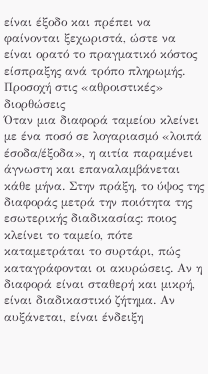είναι έξοδο και πρέπει να φαίνονται ξεχωριστά, ώστε να είναι ορατό το πραγματικό κόστος είσπραξης ανά τρόπο πληρωμής.
Προσοχή στις «αθροιστικές» διορθώσεις
Όταν μια διαφορά ταμείου κλείνει με ένα ποσό σε λογαριασμό «λοιπά έσοδα/έξοδα», η αιτία παραμένει άγνωστη και επαναλαμβάνεται κάθε μήνα. Στην πράξη, το ύψος της διαφοράς μετρά την ποιότητα της εσωτερικής διαδικασίας: ποιος κλείνει το ταμείο, πότε καταμετράται το συρτάρι, πώς καταγράφονται οι ακυρώσεις. Αν η διαφορά είναι σταθερή και μικρή, είναι διαδικαστικό ζήτημα. Αν αυξάνεται, είναι ένδειξη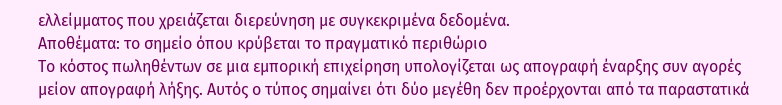ελλείμματος που χρειάζεται διερεύνηση με συγκεκριμένα δεδομένα.
Αποθέματα: το σημείο όπου κρύβεται το πραγματικό περιθώριο
Το κόστος πωληθέντων σε μια εμπορική επιχείρηση υπολογίζεται ως απογραφή έναρξης συν αγορές μείον απογραφή λήξης. Αυτός ο τύπος σημαίνει ότι δύο μεγέθη δεν προέρχονται από τα παραστατικά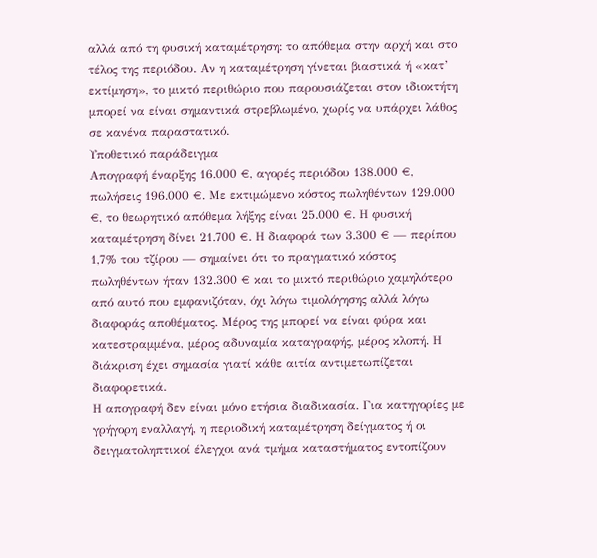αλλά από τη φυσική καταμέτρηση: το απόθεμα στην αρχή και στο τέλος της περιόδου. Αν η καταμέτρηση γίνεται βιαστικά ή «κατ’ εκτίμηση», το μικτό περιθώριο που παρουσιάζεται στον ιδιοκτήτη μπορεί να είναι σημαντικά στρεβλωμένο, χωρίς να υπάρχει λάθος σε κανένα παραστατικό.
Υποθετικό παράδειγμα
Απογραφή έναρξης 16.000 €, αγορές περιόδου 138.000 €, πωλήσεις 196.000 €. Με εκτιμώμενο κόστος πωληθέντων 129.000 €, το θεωρητικό απόθεμα λήξης είναι 25.000 €. Η φυσική καταμέτρηση δίνει 21.700 €. Η διαφορά των 3.300 € — περίπου 1,7% του τζίρου — σημαίνει ότι το πραγματικό κόστος πωληθέντων ήταν 132.300 € και το μικτό περιθώριο χαμηλότερο από αυτό που εμφανιζόταν, όχι λόγω τιμολόγησης αλλά λόγω διαφοράς αποθέματος. Μέρος της μπορεί να είναι φύρα και κατεστραμμένα, μέρος αδυναμία καταγραφής, μέρος κλοπή. Η διάκριση έχει σημασία γιατί κάθε αιτία αντιμετωπίζεται διαφορετικά.
Η απογραφή δεν είναι μόνο ετήσια διαδικασία. Για κατηγορίες με γρήγορη εναλλαγή, η περιοδική καταμέτρηση δείγματος ή οι δειγματοληπτικοί έλεγχοι ανά τμήμα καταστήματος εντοπίζουν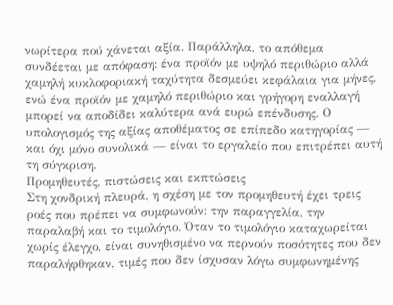νωρίτερα πού χάνεται αξία. Παράλληλα, το απόθεμα συνδέεται με απόφαση: ένα προϊόν με υψηλό περιθώριο αλλά χαμηλή κυκλοφοριακή ταχύτητα δεσμεύει κεφάλαια για μήνες, ενώ ένα προϊόν με χαμηλό περιθώριο και γρήγορη εναλλαγή μπορεί να αποδίδει καλύτερα ανά ευρώ επένδυσης. Ο υπολογισμός της αξίας αποθέματος σε επίπεδο κατηγορίας — και όχι μόνο συνολικά — είναι το εργαλείο που επιτρέπει αυτή τη σύγκριση.
Προμηθευτές, πιστώσεις και εκπτώσεις
Στη χονδρική πλευρά, η σχέση με τον προμηθευτή έχει τρεις ροές που πρέπει να συμφωνούν: την παραγγελία, την παραλαβή και το τιμολόγιο. Όταν το τιμολόγιο καταχωρείται χωρίς έλεγχο, είναι συνηθισμένο να περνούν ποσότητες που δεν παραλήφθηκαν, τιμές που δεν ίσχυσαν λόγω συμφωνημένης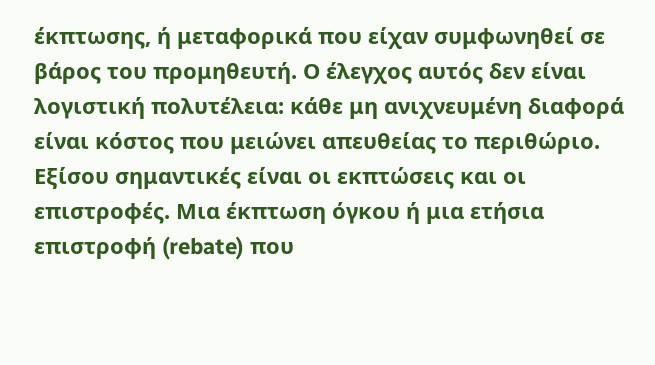έκπτωσης, ή μεταφορικά που είχαν συμφωνηθεί σε βάρος του προμηθευτή. Ο έλεγχος αυτός δεν είναι λογιστική πολυτέλεια: κάθε μη ανιχνευμένη διαφορά είναι κόστος που μειώνει απευθείας το περιθώριο.
Εξίσου σημαντικές είναι οι εκπτώσεις και οι επιστροφές. Μια έκπτωση όγκου ή μια ετήσια επιστροφή (rebate) που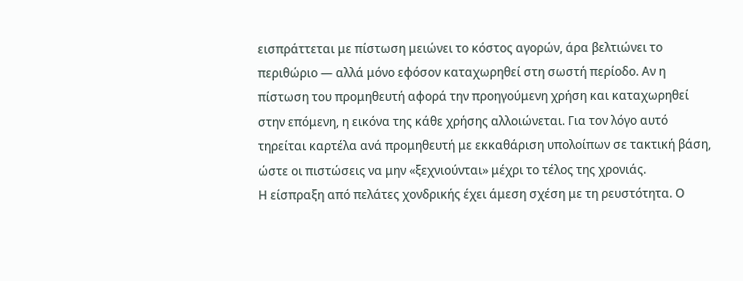εισπράττεται με πίστωση μειώνει το κόστος αγορών, άρα βελτιώνει το περιθώριο — αλλά μόνο εφόσον καταχωρηθεί στη σωστή περίοδο. Αν η πίστωση του προμηθευτή αφορά την προηγούμενη χρήση και καταχωρηθεί στην επόμενη, η εικόνα της κάθε χρήσης αλλοιώνεται. Για τον λόγο αυτό τηρείται καρτέλα ανά προμηθευτή με εκκαθάριση υπολοίπων σε τακτική βάση, ώστε οι πιστώσεις να μην «ξεχνιούνται» μέχρι το τέλος της χρονιάς.
Η είσπραξη από πελάτες χονδρικής έχει άμεση σχέση με τη ρευστότητα. Ο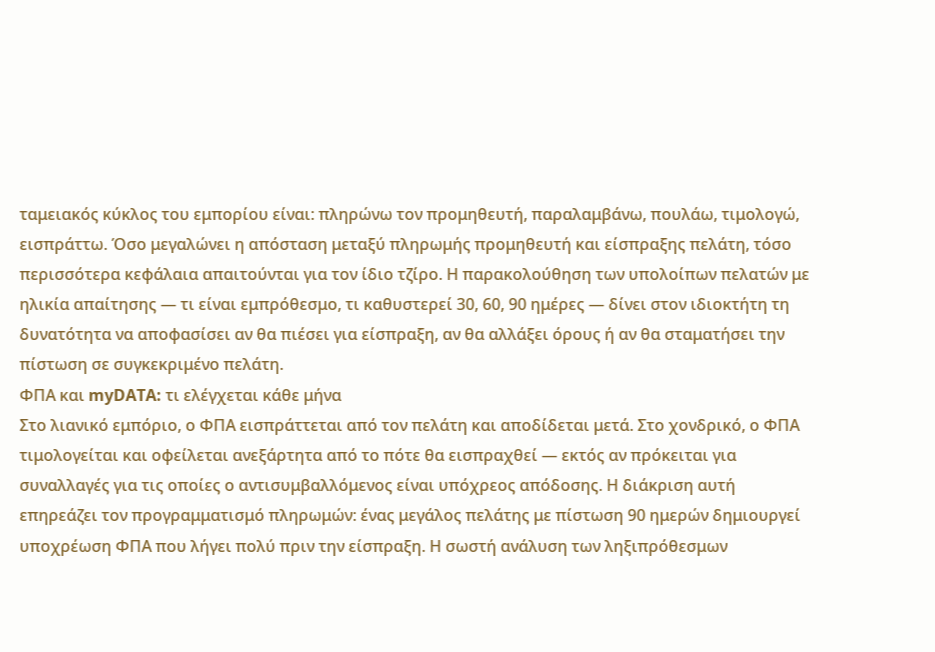ταμειακός κύκλος του εμπορίου είναι: πληρώνω τον προμηθευτή, παραλαμβάνω, πουλάω, τιμολογώ, εισπράττω. Όσο μεγαλώνει η απόσταση μεταξύ πληρωμής προμηθευτή και είσπραξης πελάτη, τόσο περισσότερα κεφάλαια απαιτούνται για τον ίδιο τζίρο. Η παρακολούθηση των υπολοίπων πελατών με ηλικία απαίτησης — τι είναι εμπρόθεσμο, τι καθυστερεί 30, 60, 90 ημέρες — δίνει στον ιδιοκτήτη τη δυνατότητα να αποφασίσει αν θα πιέσει για είσπραξη, αν θα αλλάξει όρους ή αν θα σταματήσει την πίστωση σε συγκεκριμένο πελάτη.
ΦΠΑ και myDATA: τι ελέγχεται κάθε μήνα
Στο λιανικό εμπόριο, ο ΦΠΑ εισπράττεται από τον πελάτη και αποδίδεται μετά. Στο χονδρικό, ο ΦΠΑ τιμολογείται και οφείλεται ανεξάρτητα από το πότε θα εισπραχθεί — εκτός αν πρόκειται για συναλλαγές για τις οποίες ο αντισυμβαλλόμενος είναι υπόχρεος απόδοσης. Η διάκριση αυτή επηρεάζει τον προγραμματισμό πληρωμών: ένας μεγάλος πελάτης με πίστωση 90 ημερών δημιουργεί υποχρέωση ΦΠΑ που λήγει πολύ πριν την είσπραξη. Η σωστή ανάλυση των ληξιπρόθεσμων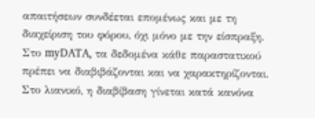απαιτήσεων συνδέεται επομένως και με τη διαχείριση του φόρου, όχι μόνο με την είσπραξη.
Στο myDATA, τα δεδομένα κάθε παραστατικού πρέπει να διαβιβάζονται και να χαρακτηρίζονται. Στο λιανικό, η διαβίβαση γίνεται κατά κανόνα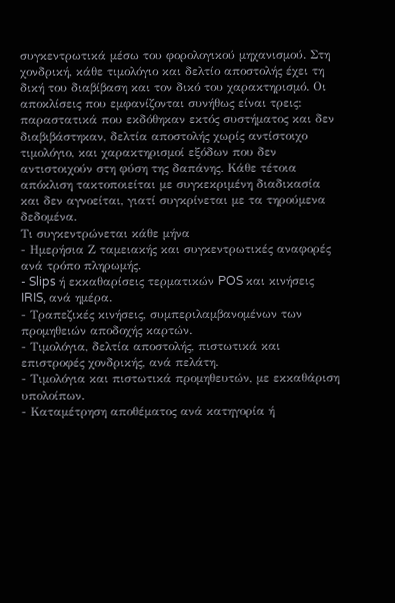συγκεντρωτικά μέσω του φορολογικού μηχανισμού. Στη χονδρική, κάθε τιμολόγιο και δελτίο αποστολής έχει τη δική του διαβίβαση και τον δικό του χαρακτηρισμό. Οι αποκλίσεις που εμφανίζονται συνήθως είναι τρεις: παραστατικά που εκδόθηκαν εκτός συστήματος και δεν διαβιβάστηκαν, δελτία αποστολής χωρίς αντίστοιχο τιμολόγιο, και χαρακτηρισμοί εξόδων που δεν αντιστοιχούν στη φύση της δαπάνης. Κάθε τέτοια απόκλιση τακτοποιείται με συγκεκριμένη διαδικασία και δεν αγνοείται, γιατί συγκρίνεται με τα τηρούμενα δεδομένα.
Τι συγκεντρώνεται κάθε μήνα
- Ημερήσια Ζ ταμειακής και συγκεντρωτικές αναφορές ανά τρόπο πληρωμής.
- Slips ή εκκαθαρίσεις τερματικών POS και κινήσεις IRIS, ανά ημέρα.
- Τραπεζικές κινήσεις, συμπεριλαμβανομένων των προμηθειών αποδοχής καρτών.
- Τιμολόγια, δελτία αποστολής, πιστωτικά και επιστροφές χονδρικής, ανά πελάτη.
- Τιμολόγια και πιστωτικά προμηθευτών, με εκκαθάριση υπολοίπων.
- Καταμέτρηση αποθέματος ανά κατηγορία ή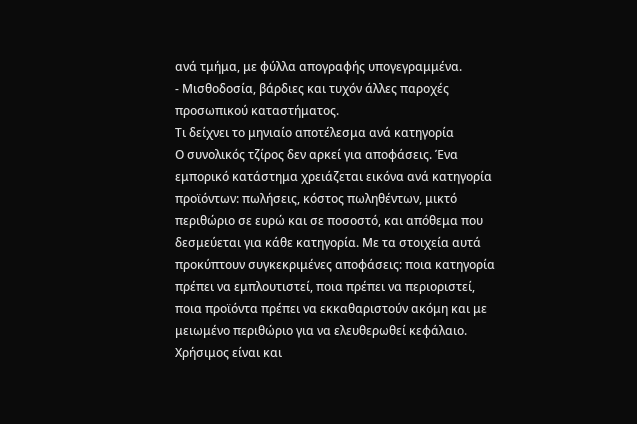ανά τμήμα, με φύλλα απογραφής υπογεγραμμένα.
- Μισθοδοσία, βάρδιες και τυχόν άλλες παροχές προσωπικού καταστήματος.
Τι δείχνει το μηνιαίο αποτέλεσμα ανά κατηγορία
Ο συνολικός τζίρος δεν αρκεί για αποφάσεις. Ένα εμπορικό κατάστημα χρειάζεται εικόνα ανά κατηγορία προϊόντων: πωλήσεις, κόστος πωληθέντων, μικτό περιθώριο σε ευρώ και σε ποσοστό, και απόθεμα που δεσμεύεται για κάθε κατηγορία. Με τα στοιχεία αυτά προκύπτουν συγκεκριμένες αποφάσεις: ποια κατηγορία πρέπει να εμπλουτιστεί, ποια πρέπει να περιοριστεί, ποια προϊόντα πρέπει να εκκαθαριστούν ακόμη και με μειωμένο περιθώριο για να ελευθερωθεί κεφάλαιο.
Χρήσιμος είναι και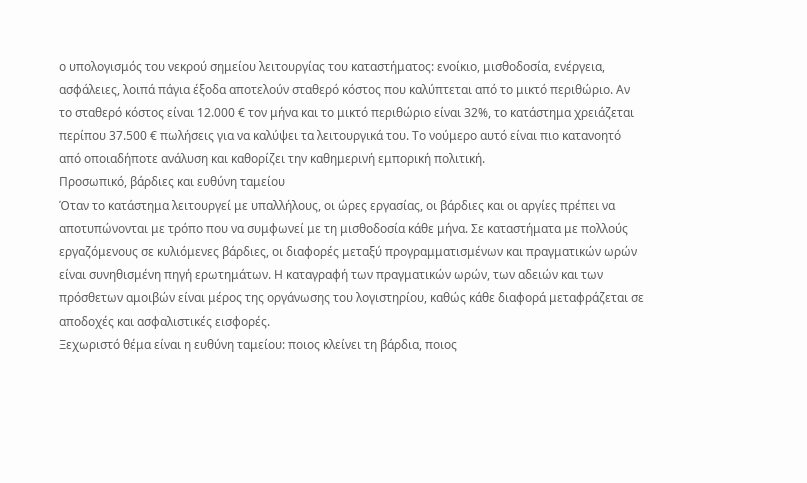ο υπολογισμός του νεκρού σημείου λειτουργίας του καταστήματος: ενοίκιο, μισθοδοσία, ενέργεια, ασφάλειες, λοιπά πάγια έξοδα αποτελούν σταθερό κόστος που καλύπτεται από το μικτό περιθώριο. Αν το σταθερό κόστος είναι 12.000 € τον μήνα και το μικτό περιθώριο είναι 32%, το κατάστημα χρειάζεται περίπου 37.500 € πωλήσεις για να καλύψει τα λειτουργικά του. Το νούμερο αυτό είναι πιο κατανοητό από οποιαδήποτε ανάλυση και καθορίζει την καθημερινή εμπορική πολιτική.
Προσωπικό, βάρδιες και ευθύνη ταμείου
Όταν το κατάστημα λειτουργεί με υπαλλήλους, οι ώρες εργασίας, οι βάρδιες και οι αργίες πρέπει να αποτυπώνονται με τρόπο που να συμφωνεί με τη μισθοδοσία κάθε μήνα. Σε καταστήματα με πολλούς εργαζόμενους σε κυλιόμενες βάρδιες, οι διαφορές μεταξύ προγραμματισμένων και πραγματικών ωρών είναι συνηθισμένη πηγή ερωτημάτων. Η καταγραφή των πραγματικών ωρών, των αδειών και των πρόσθετων αμοιβών είναι μέρος της οργάνωσης του λογιστηρίου, καθώς κάθε διαφορά μεταφράζεται σε αποδοχές και ασφαλιστικές εισφορές.
Ξεχωριστό θέμα είναι η ευθύνη ταμείου: ποιος κλείνει τη βάρδια, ποιος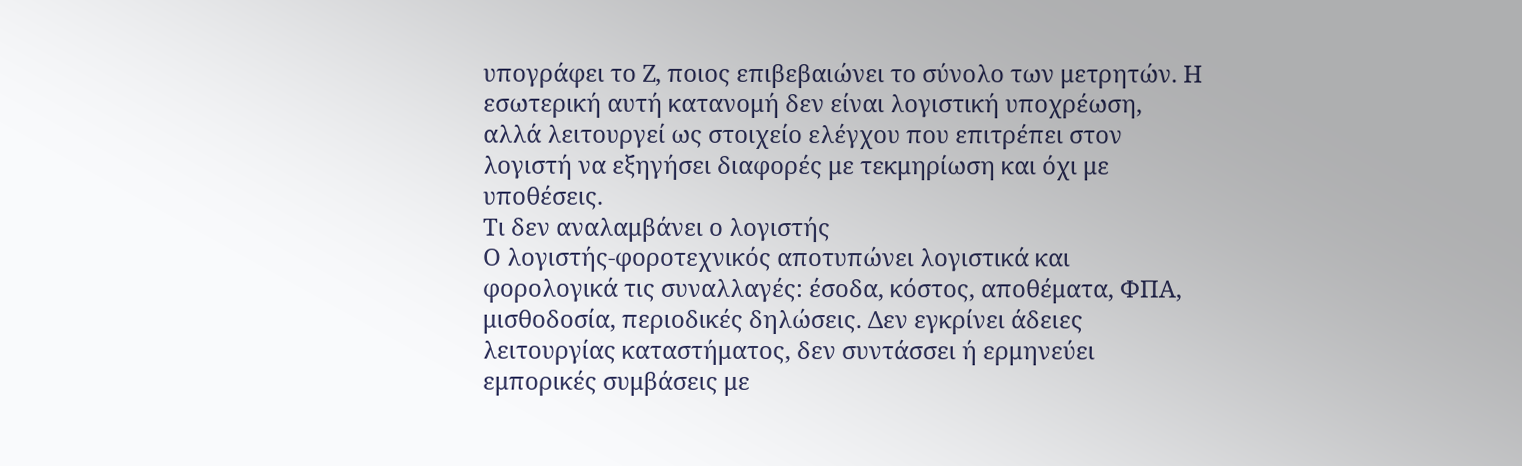υπογράφει το Ζ, ποιος επιβεβαιώνει το σύνολο των μετρητών. Η εσωτερική αυτή κατανομή δεν είναι λογιστική υποχρέωση, αλλά λειτουργεί ως στοιχείο ελέγχου που επιτρέπει στον λογιστή να εξηγήσει διαφορές με τεκμηρίωση και όχι με υποθέσεις.
Τι δεν αναλαμβάνει ο λογιστής
Ο λογιστής-φοροτεχνικός αποτυπώνει λογιστικά και φορολογικά τις συναλλαγές: έσοδα, κόστος, αποθέματα, ΦΠΑ, μισθοδοσία, περιοδικές δηλώσεις. Δεν εγκρίνει άδειες λειτουργίας καταστήματος, δεν συντάσσει ή ερμηνεύει εμπορικές συμβάσεις με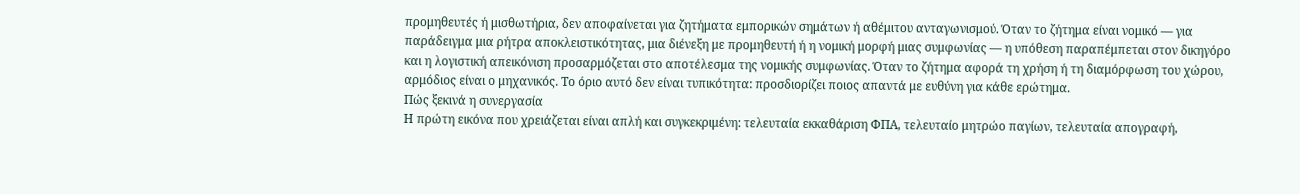προμηθευτές ή μισθωτήρια, δεν αποφαίνεται για ζητήματα εμπορικών σημάτων ή αθέμιτου ανταγωνισμού. Όταν το ζήτημα είναι νομικό — για παράδειγμα μια ρήτρα αποκλειστικότητας, μια διένεξη με προμηθευτή ή η νομική μορφή μιας συμφωνίας — η υπόθεση παραπέμπεται στον δικηγόρο και η λογιστική απεικόνιση προσαρμόζεται στο αποτέλεσμα της νομικής συμφωνίας. Όταν το ζήτημα αφορά τη χρήση ή τη διαμόρφωση του χώρου, αρμόδιος είναι ο μηχανικός. Το όριο αυτό δεν είναι τυπικότητα: προσδιορίζει ποιος απαντά με ευθύνη για κάθε ερώτημα.
Πώς ξεκινά η συνεργασία
Η πρώτη εικόνα που χρειάζεται είναι απλή και συγκεκριμένη: τελευταία εκκαθάριση ΦΠΑ, τελευταίο μητρώο παγίων, τελευταία απογραφή,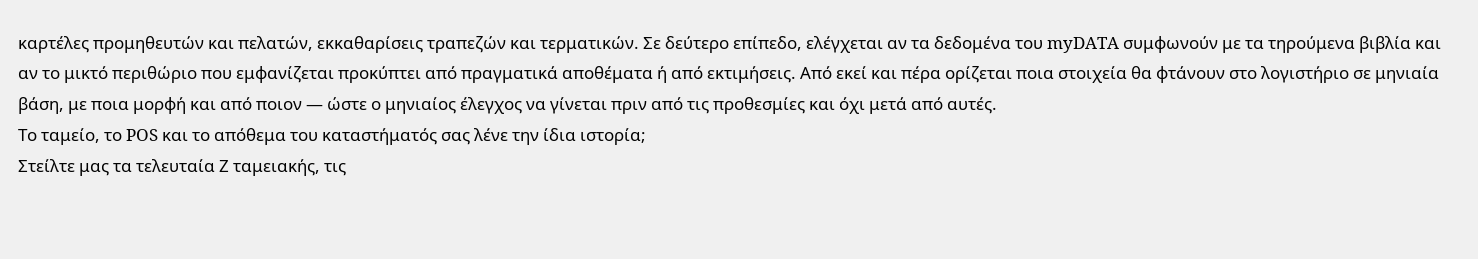καρτέλες προμηθευτών και πελατών, εκκαθαρίσεις τραπεζών και τερματικών. Σε δεύτερο επίπεδο, ελέγχεται αν τα δεδομένα του myDATA συμφωνούν με τα τηρούμενα βιβλία και αν το μικτό περιθώριο που εμφανίζεται προκύπτει από πραγματικά αποθέματα ή από εκτιμήσεις. Από εκεί και πέρα ορίζεται ποια στοιχεία θα φτάνουν στο λογιστήριο σε μηνιαία βάση, με ποια μορφή και από ποιον — ώστε ο μηνιαίος έλεγχος να γίνεται πριν από τις προθεσμίες και όχι μετά από αυτές.
Το ταμείο, το POS και το απόθεμα του καταστήματός σας λένε την ίδια ιστορία;
Στείλτε μας τα τελευταία Ζ ταμειακής, τις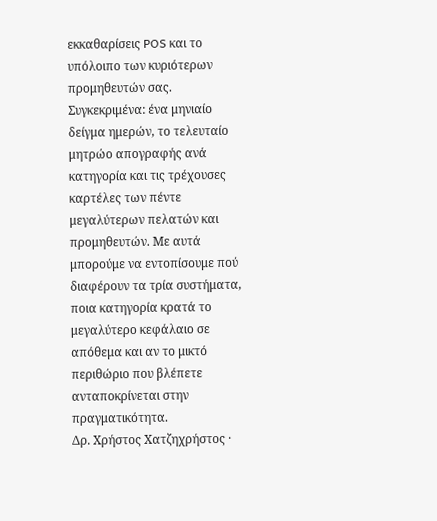εκκαθαρίσεις POS και το υπόλοιπο των κυριότερων προμηθευτών σας. Συγκεκριμένα: ένα μηνιαίο δείγμα ημερών, το τελευταίο μητρώο απογραφής ανά κατηγορία και τις τρέχουσες καρτέλες των πέντε μεγαλύτερων πελατών και προμηθευτών. Με αυτά μπορούμε να εντοπίσουμε πού διαφέρουν τα τρία συστήματα, ποια κατηγορία κρατά το μεγαλύτερο κεφάλαιο σε απόθεμα και αν το μικτό περιθώριο που βλέπετε ανταποκρίνεται στην πραγματικότητα.
Δρ. Χρήστος Χατζηχρήστος ·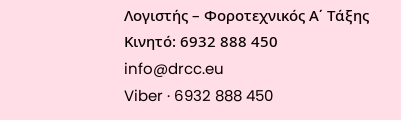Λογιστής – Φοροτεχνικός Α΄ Τάξης
Κινητό: 6932 888 450
info@drcc.eu
Viber · 6932 888 450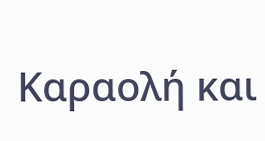Καραολή και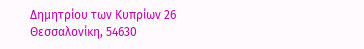Δημητρίου των Κυπρίων 26
Θεσσαλονίκη, 54630